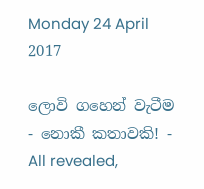Monday 24 April 2017

ලොවි ගහෙන් වැටීම - නොකී කතාවකි! - All revealed,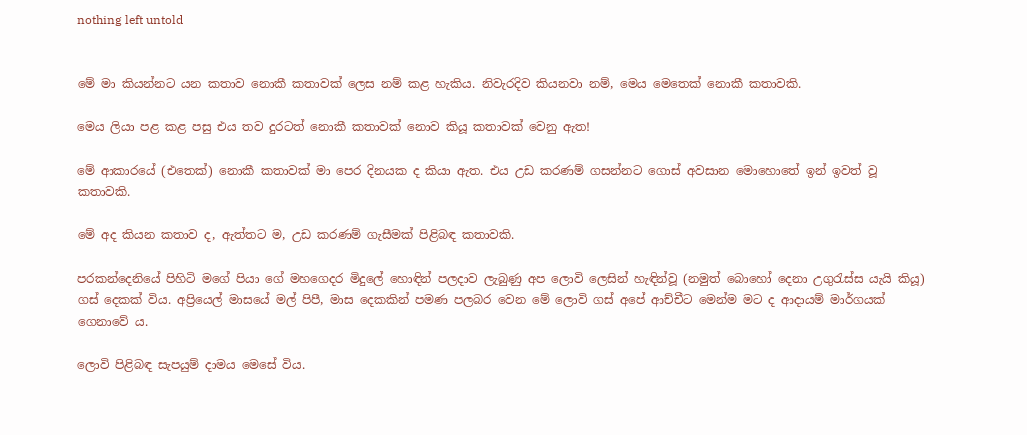nothing left untold


මේ මා කියන්නට යන කතාව නොකී කතාවක් ලෙස නම් කළ හැකිය. නිවැරදිව කියනවා නම්, මෙය මෙතෙක් නොකී කතාවකි.

මෙය ලියා පළ කළ පසු එය තව දුරටත් නොකී කතාවක් නොව කියූ කතාවක් වෙනු ඇත!

මේ ආකාරයේ (එතෙක්) නොකී කතාවක් මා පෙර දිනයක ද කියා ඇත. එය උඩ කරණම් ගසන්නට ගොස් අවසාන මොහොතේ ඉන් ඉවත් වූ කතාවකි.

මේ අද කියන කතාව ද, ඇත්තට ම, උඩ කරණම් ගැසීමක් පිළිබඳ කතාවකි.

පරකන්දෙනියේ පිහිටි මගේ පියා ගේ මහගෙදර මිදුලේ හොඳින් පලදාව ලැබුණු අප ලොවි ලෙසින් හැඳින්වූ (නමුත් බොහෝ දෙනා උගුරැස්ස යැයි කියූ) ගස් දෙකක් විය. අප්‍රියෙල් මාසයේ මල් පිපී, මාස දෙකකින් පමණ පලබර වෙන මේ ලොවි ගස් අපේ ආච්චීට මෙන්ම මට ද ආදායම් මාර්ගයක් ගෙනාවේ ය.

ලොවි පිළිබඳ සැපයුම් දාමය මෙසේ විය.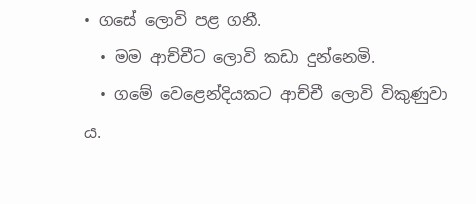• ගසේ ලොවි පළ ගනී.
  • මම ආච්චීට ලොවි කඩා දුන්නෙමි.
  • ගමේ වෙළෙන්දියකට ආච්චී ලොවි විකුණුවා ය.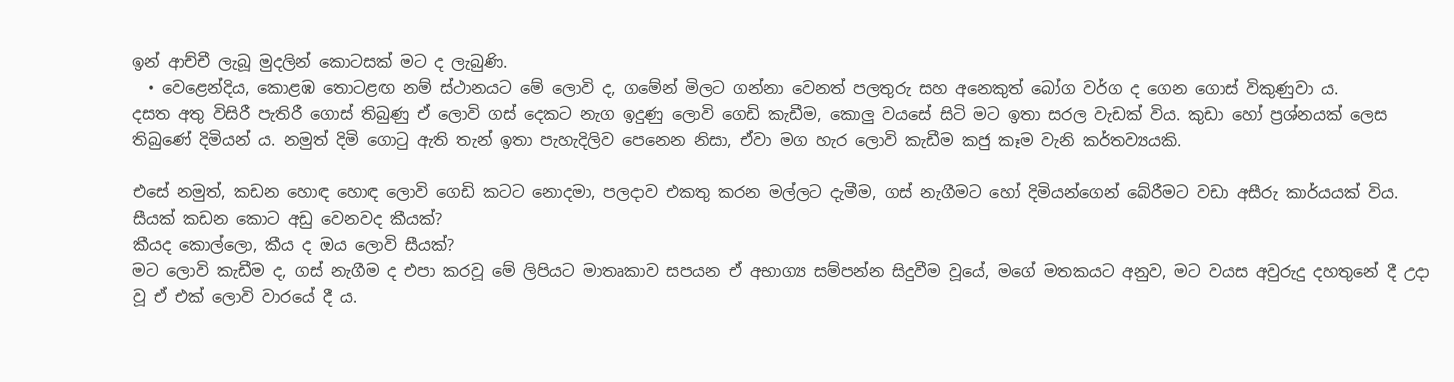ඉන් ආච්චී ලැබූ මුදලින් කොටසක් මට ද ලැබුණි.
  • වෙළෙන්දිය, කොළඹ තොටළඟ නම් ස්ථානයට මේ ලොවි ද, ගමේන් මිලට ගන්නා වෙනත් පලතුරු සහ අනෙකුත් බෝග වර්ග ද ගෙන ගොස් විකුණුවා ය.
දසත අතු විසිරී පැතිරී ගොස් තිබුණු ඒ ලොවි ගස් දෙකට නැග ඉදුණු ලොවි ගෙඩි කැඩීම, කොලු වයසේ සිටි මට ඉතා සරල වැඩක් විය. කුඩා හෝ ප්‍රශ්නයක් ලෙස තිබුණේ දිමියන් ය. නමුත් දිමි ගොටු ඇති තැන් ඉතා පැහැදිලිව පෙනෙන නිසා, ඒවා මග හැර ලොවි කැඩීම කජු කෑම වැනි කර්තව්‍යයකි.

එසේ නමුත්, කඩන හොඳ හොඳ ලොවි ගෙඩි කටට නොදමා, පලදාව එකතු කරන මල්ලට දැමීම, ගස් නැගීමට හෝ දිමියන්ගෙන් බේරීමට වඩා අසීරු කාර්යයක් විය.
සීයක් කඩන කොට අඩු වෙනවද කීයක්?
කීයද කොල්ලො, කීය ද ඔය ලොවි සීයක්?
මට ලොවි කැඩීම ද, ගස් නැගීම ද එපා කරවූ මේ ලිපියට මාතෘකාව සපයන ඒ අභාග්‍ය සම්පන්න සිදුවීම වූයේ, මගේ මතකයට අනුව, මට වයස අවුරුදු දහතුනේ දී උදා වූ ඒ එක් ලොවි වාරයේ දී ය.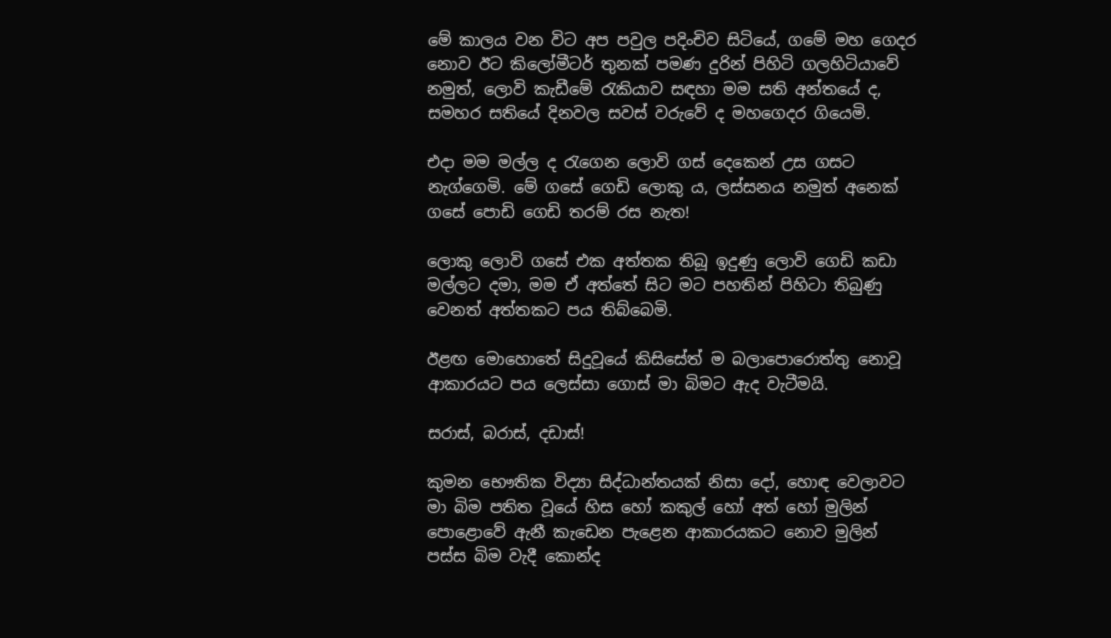මේ කාලය වන විට අප පවුල පදිංචිව සිටියේ, ගමේ මහ ගෙදර නොව ඊට කිලෝමීටර් තුනක් පමණ දුරින් පිහිටි ගලහිටියාවේ නමුත්, ලොවි කැඩීමේ රැකියාව සඳහා මම සති අන්තයේ ද, සමහර සතියේ දිනවල සවස් වරුවේ ද මහගෙදර ගියෙමි.

එදා මම මල්ල ද රැගෙන ලොවි ගස් දෙකෙන් උස ගසට නැග්ගෙමි. මේ ගසේ ගෙඩි ලොකු ය, ලස්සනය නමුත් අනෙක් ගසේ පොඩි ගෙඩි තරම් රස නැත!

ලොකු ලොවි ගසේ එක අත්තක තිබූ ඉදුණු ලොවි ගෙඩි කඩා මල්ලට දමා, මම ඒ අත්තේ සිට මට පහතින් පිහිටා තිබුණු වෙනත් අත්තකට පය තිබ්බෙමි.

ඊළඟ මොහොතේ සිදුවූයේ කිසිසේත් ම බලාපොරොත්තු නොවූ ආකාරයට පය ලෙස්සා ගොස් මා බිමට ඇද වැටීමයි.

සරාස්, බරාස්, දඩාස්!

කුමන භෞතික විද්‍යා සිද්ධාන්තයක් නිසා දෝ, හොඳ වෙලාවට මා බිම පතිත වූයේ හිස හෝ කකුල් හෝ අත් හෝ මුලින් පොළොවේ ඇනී කැඩෙන පැළෙන ආකාරයකට නොව මුලින් පස්ස බිම වැදී කොන්ද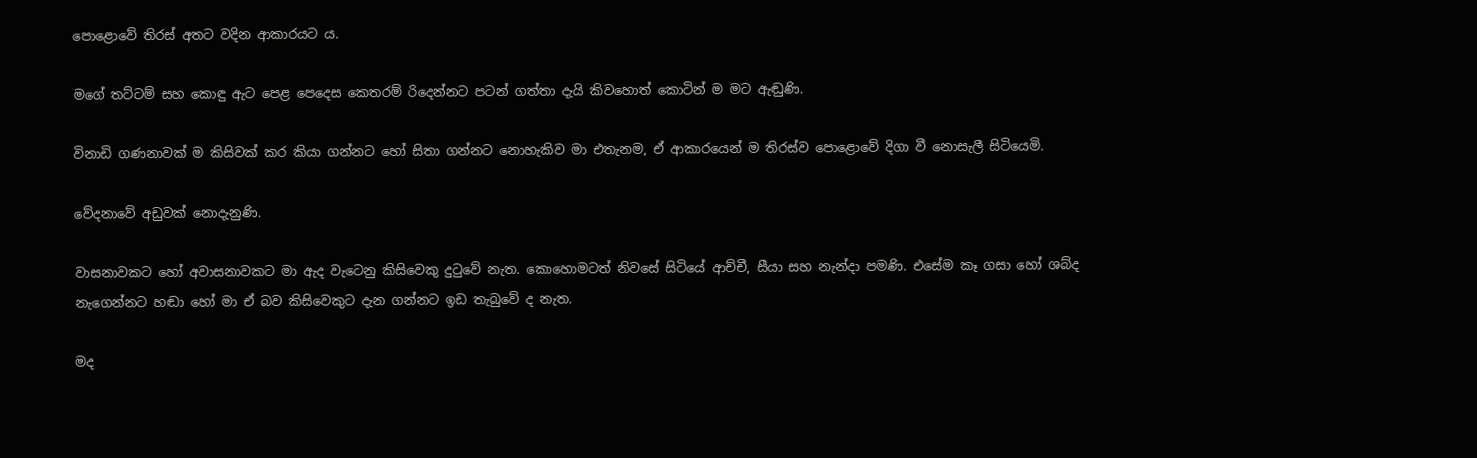පොළොවේ තිරස් අතට වදින ආකාරයට ය.

මගේ තට්ටම් සහ කොඳු ඇට පෙළ පෙදෙස කෙතරම් රිදෙන්නට පටන් ගත්තා දැයි කිවහොත් කොටින් ම මට ඇඬුණි.

විනාඩි ගණනාවක් ම කිසිවක් කර කියා ගන්නට හෝ සිතා ගන්නට නොහැකිව මා එතැනම, ඒ ආකාරයෙන් ම තිරස්ව පොළොවේ දිගා වී නොසැලී සිටියෙමි.

වේදනාවේ අඩුවක් නොදැනුණි.

වාසනාවකට හෝ අවාසනාවකට මා ඇද වැටෙනු කිසිවෙකු දුටුවේ නැත. කොහොමටත් නිවසේ සිටියේ ආච්චී, සීයා සහ නැන්දා පමණි. එසේම කෑ ගසා හෝ ශබ්ද නැගෙන්නට හඬා හෝ මා ඒ බව කිසිවෙකුට දැන ගන්නට ඉඩ තැබුවේ ද නැත.

මද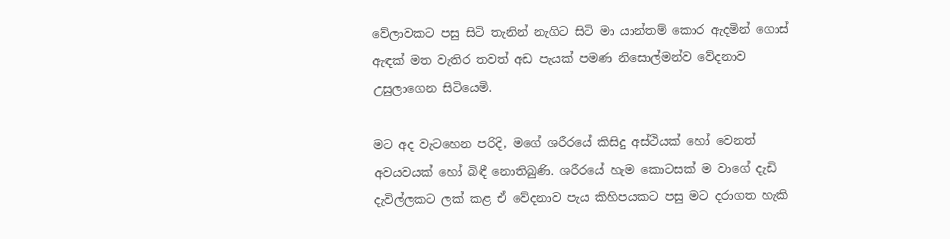වේලාවකට පසු සිටි තැනින් නැගිට සිටි මා යාන්තම් කොර ඇදමින් ගොස් ඇඳක් මත වැතිර තවත් අඩ පැයක් පමණ නිසොල්මන්ව වේදනාව උසුලාගෙන සිටියෙමි.

මට අද වැටහෙන පරිදි, මගේ ශරීරයේ කිසිදු අස්ථියක් හෝ වෙනත් අවයවයක් හෝ බිඳී නොතිබුණි. ශරීරයේ හැම කොටසක් ම වාගේ දැඩි දැවිල්ලකට ලක් කළ ඒ වේදනාව පැය කිහිපයකට පසු මට දරාගත හැකි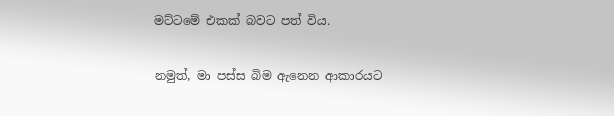මට්ටමේ එකක් බවට පත් විය.

නමුත්, මා පස්ස බිම ඇනෙන ආකාරයට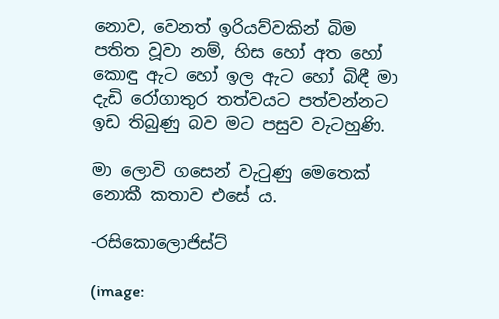නොව, වෙනත් ඉරියව්වකින් බිම පතිත වූවා නම්, හිස හෝ අත හෝ කොඳු ඇට හෝ ඉල ඇට හෝ බිඳී මා දැඩි රෝගාතුර තත්වයට පත්වන්නට ඉඩ තිබුණු බව මට පසුව වැටහුණි.

මා ලොවි ගසෙන් වැටුණු මෙතෙක් නොකී කතාව එසේ ය.

-රසිකොලොජිස්ට්

(image: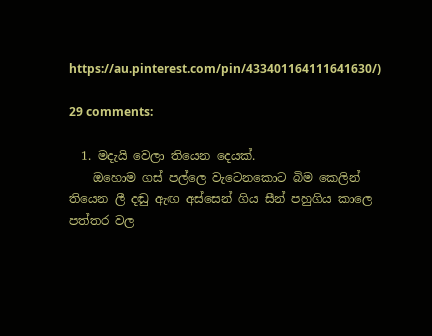https://au.pinterest.com/pin/433401164111641630/)

29 comments:

  1. මදැයි වෙලා තියෙන දෙයක්.
    ඔහොම ගස් පල්ලෙ වැටෙනකොට බිම කෙලින් තියෙන ලී දඬු ඇඟ අස්සෙන් ගිය සීන් පහුගිය කාලෙ පත්තර වල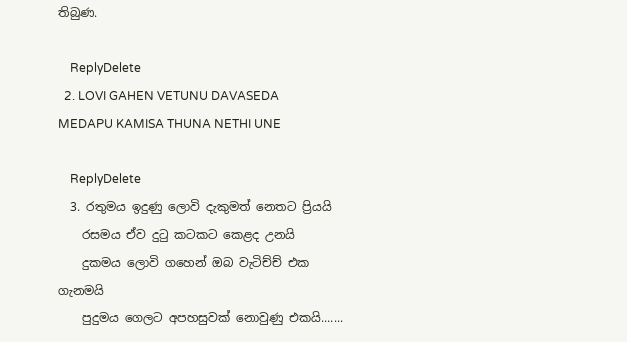තිබුණ.

    ReplyDelete
  2. LOVI GAHEN VETUNU DAVASEDA MEDAPU KAMISA THUNA NETHI UNE

    ReplyDelete
  3. රතුමය ඉදුණු ලොවි දැකුමත් නෙතට ප්‍රියයි
    රසමය ඒව දුටු කටකට කෙළද උනයි
    දුකමය ලොවි ගහෙන් ඔබ වැටිච්ච් එක ගැනමයි
    පුදුමය ගෙලට අපහසුවක් නොවුණු එකයි.......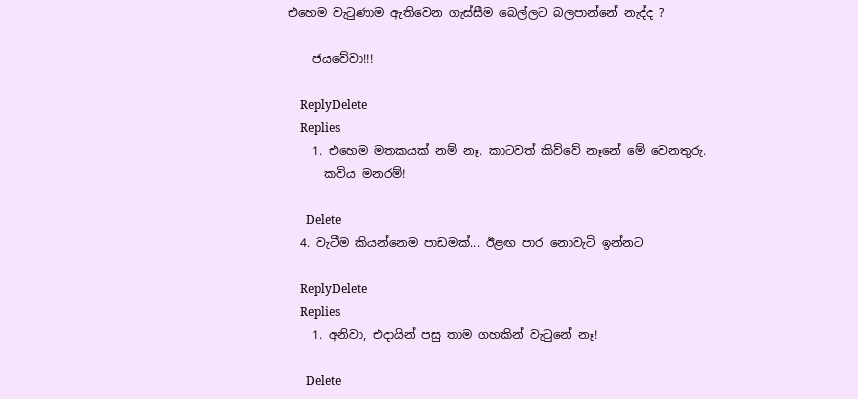එහෙම වැටුණාම ඇතිවෙන ගැස්සීම බෙල්ලට බලපාන්නේ නැද්ද ?

    ජයවේවා!!!

    ReplyDelete
    Replies
    1. එහෙම මතකයක් නම් නෑ. කාටවත් කිව්වේ නෑනේ මේ වෙනතුරු.
      කවිය මනරම්!

      Delete
  4. වැටීම කියන්නෙම පාඩමක්... ඊළඟ පාර නොවැටි ඉන්නට

    ReplyDelete
    Replies
    1. අනිවා, එදායින් පසු තාම ගහකින් වැටුනේ නෑ!

      Delete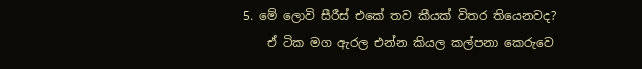5. මේ ලොවි සීරීස් එකේ තව කීයක් විතර තියෙනවද?
    ඒ ටික මග ඇරල එන්න කියල කල්පනා කෙරුවෙ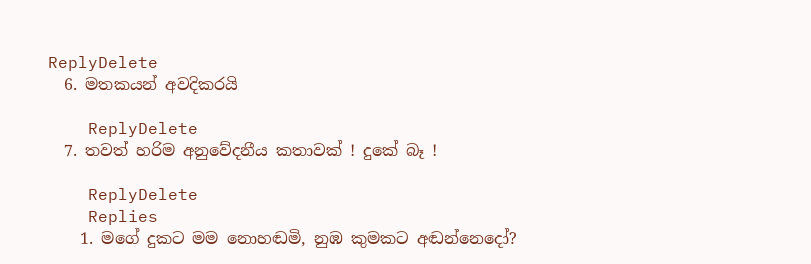ReplyDelete
  6. මතකයන් අවදිකරයි

    ReplyDelete
  7. තවත් හරිම අනුවේදනීය කතාවක් ! දුකේ බෑ !

    ReplyDelete
    Replies
    1. මගේ දුකට මම නොහඬමි, නුඹ කුමකට අඬන්නෙදෝ?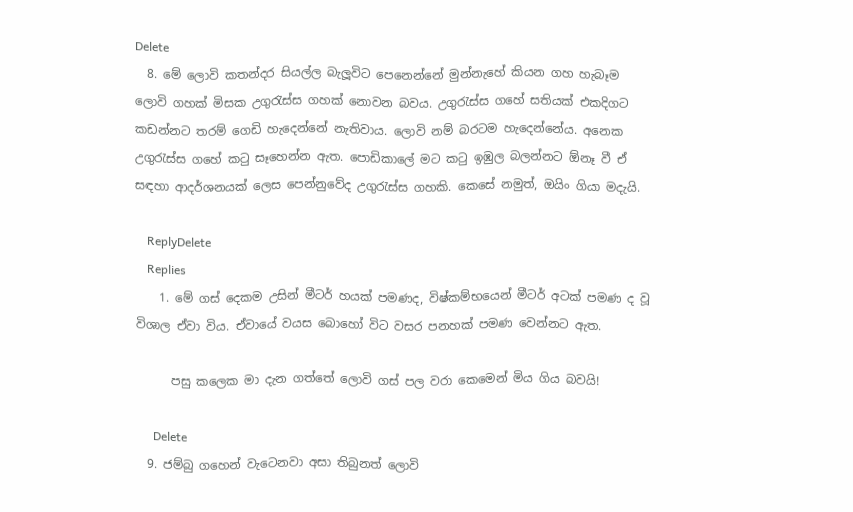Delete
  8. මේ ලොවි කතන්දර සියල්ල බැලූවිට පෙනෙන්නේ මුන්නැහේ කියන ගහ හැබෑම ලොවි ගහක් මිසක උගුරැස්ස ගහක් නොවන බවය. උගුරැස්ස ගහේ සතියක් එකදිගට කඩන්නට තරම් ගෙඩි හැදෙන්නේ නැතිවාය. ලොවි නම් බරටම හැදෙන්නේය. අනෙක උගුරැස්ස ගහේ කටු සෑහෙන්න ඇත. පොඩිකාලේ මට කටු ඉඹුල බලන්නට ඕනෑ වී ඒ සඳහා ආදර්ශනයක් ලෙස පෙන්නුවේද උගුරැස්ස ගහකි. කෙසේ නමුත්, ඔයිං ගියා මදැයි.

    ReplyDelete
    Replies
    1. මේ ගස් දෙකම උසින් මීටර් හයක් පමණද, විෂ්කම්භයෙන් මීටර් අටක් පමණ ද වූ විශාල ඒවා විය. ඒවායේ වයස බොහෝ විට වසර පනහක් පමණ වෙන්නට ඇත.

      පසු කලෙක මා දැන ගත්තේ ලොවි ගස් පල වරා කෙමෙන් මිය ගිය බවයි!

      Delete
  9. ජම්බු ගහෙන් වැටෙනවා අසා තිබුනත් ලොවි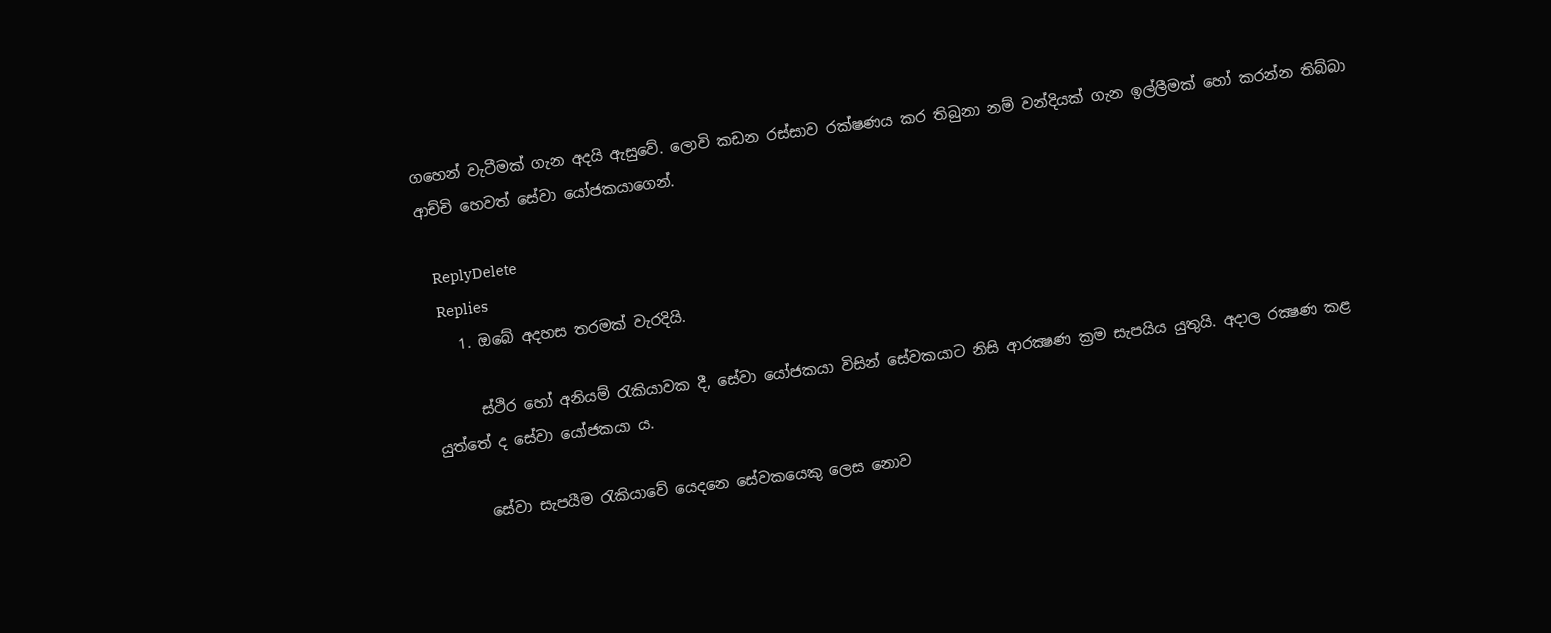ගහෙන් වැටීමක් ගැන අදයි ඇසුවේ. ලොවි කඩන රස්සාව රක්ෂණය කර තිබුනා නම් වන්දියක් ගැන ඉල්ලීමක් හෝ කරන්න තිබ්බා ආච්චි හෙවත් සේවා යෝජකයාගෙන්.

    ReplyDelete
    Replies
    1. ඔබේ අදහස තරමක් වැරදියි.

      ස්ථිර හෝ අනියම් රැකියාවක දී, සේවා යෝජකයා විසින් සේවකයාට නිසි ආරක්‍ෂණ ක්‍රම සැපයිය යුතුයි. අදාල රක්‍ෂණ කළ යුත්තේ ද සේවා යෝජකයා ය.

      සේවා සැපයීම රැකියාවේ යෙදනෙ සේවකයෙකු ලෙස නොව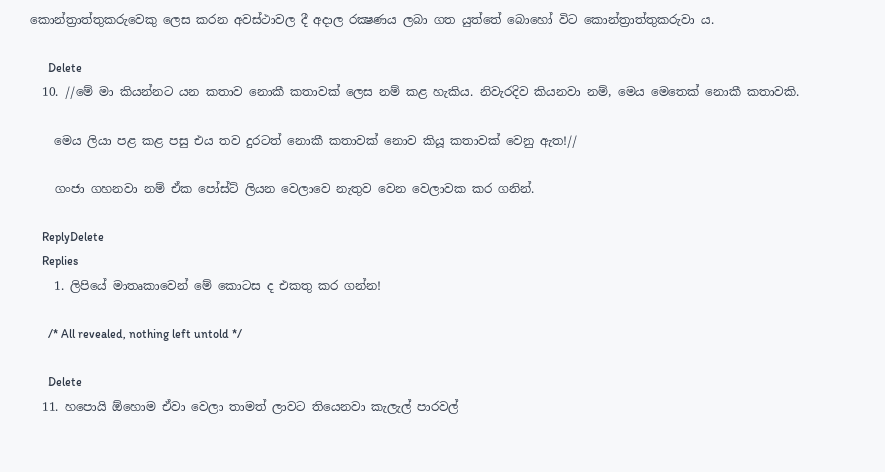කොන්ත්‍රාත්තුකරුවෙකු ලෙස කරන අවස්ථාවල දී අදාල රක්‍ෂණය ලබා ගත යුත්තේ බොහෝ විට කොන්ත්‍රාත්තුකරුවා ය.

      Delete
  10. //මේ මා කියන්නට යන කතාව නොකී කතාවක් ලෙස නම් කළ හැකිය. නිවැරදිව කියනවා නම්, මෙය මෙතෙක් නොකී කතාවකි.

    මෙය ලියා පළ කළ පසු එය තව දුරටත් නොකී කතාවක් නොව කියූ කතාවක් වෙනු ඇත!//

    ගංජා ගහනවා නම් ඒක පෝස්ට් ලියන වෙලාවෙ නැතුව වෙන වෙලාවක කර ගනින්.

    ReplyDelete
    Replies
    1. ලිපියේ මාතෘකාවෙන් මේ කොටස ද එකතු කර ගන්න!

      /* All revealed, nothing left untold */

      Delete
  11. හපොයි ඕහොම ඒවා වෙලා තාමත් ලාවට තියෙනවා කැලැල් පාරවල්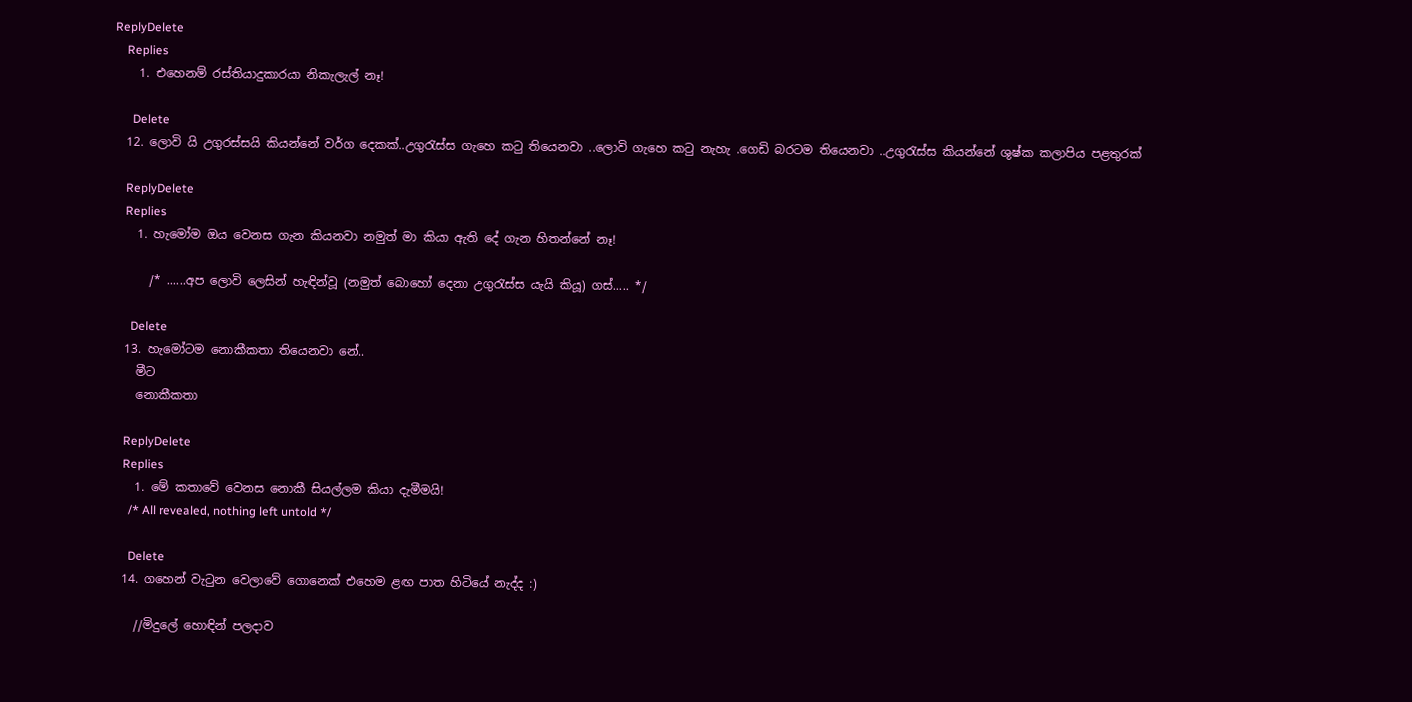ReplyDelete
    Replies
    1. එහෙනම් රස්තියාදුකාරයා නිකැලැල් නෑ!

      Delete
  12. ලොවි යි උගුරස්සයි කියන්නේ වර්ග දෙකක්..උගුරැස්ස ගැහෙ කටු තියෙනවා ..ලොවි ගැහෙ කටු නැහැ .ගෙඩි බරටම තියෙනවා ..උගුරැස්ස කියන්නේ ශුෂ්ක කලාපිය පළතුරක්

    ReplyDelete
    Replies
    1. හැමෝම ඔය වෙනස ගැන කියනවා නමුත් මා කියා ඇති දේ ගැන හිතන්නේ නෑ!

      /* ......අප ලොවි ලෙසින් හැඳින්වූ (නමුත් බොහෝ දෙනා උගුරැස්ස යැයි කියූ) ගස්..... */

      Delete
  13. හැමෝටම නොකීකතා තියෙනවා නේ..
    මීට
    නොකීකතා

    ReplyDelete
    Replies
    1. මේ කතාවේ වෙනස නොකී සියල්ලම කියා දැමීමයි!
      /* All revealed, nothing left untold */

      Delete
  14. ගහෙන් වැටුන වෙලාවේ ගොනෙක් එහෙම ළඟ පාත හිටියේ නැද්ද :)

    //මිදුලේ හොඳින් පලදාව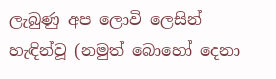ලැබුණු අප ලොවි ලෙසින් හැඳින්වූ (නමුත් බොහෝ දෙනා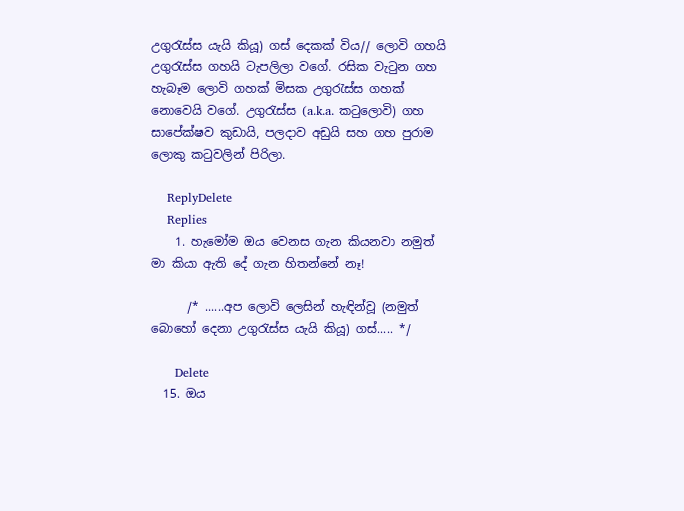උගුරැස්ස යැයි කියූ) ගස් දෙකක් විය// ලොවි ගහයි උගුරැස්ස ගහයි ටැපලිලා වගේ. රසික වැටුන ගහ හැබෑම ලොවි ගහක් මිසක උගුරැස්ස ගහක් නොවෙයි වගේ. උගුරැස්ස (a.k.a. කටුලොවි) ගහ සාපේක්ෂව කුඩායි, පලදාව අඩුයි සහ ගහ පුරාම ලොකු කටුවලින් පිරිලා.

    ReplyDelete
    Replies
    1. හැමෝම ඔය වෙනස ගැන කියනවා නමුත් මා කියා ඇති දේ ගැන හිතන්නේ නෑ!

      /* ......අප ලොවි ලෙසින් හැඳින්වූ (නමුත් බොහෝ දෙනා උගුරැස්ස යැයි කියූ) ගස්..... */

      Delete
  15. ඔය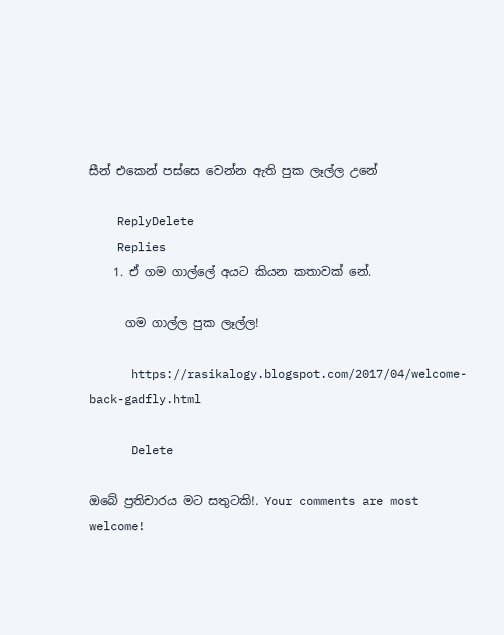සීන් එකෙන් පස්සෙ වෙන්න ඇති පුක ලෑල්ල උනේ

    ReplyDelete
    Replies
    1. ඒ ගම ගාල්ලේ අයට කියන කතාවක් නේ.

      ගම ගාල්ල පුක ලෑල්ල!

      https://rasikalogy.blogspot.com/2017/04/welcome-back-gadfly.html

      Delete

ඔබේ ප්‍රතිචාරය මට සතුටකි!. Your comments are most welcome!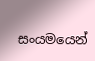සංයමයෙන්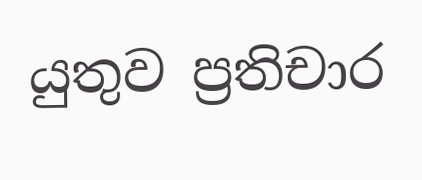යුතුව ප්‍රතිචාර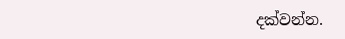දක්වන්න.